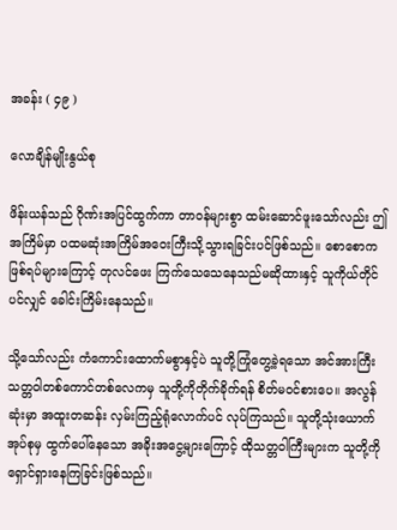အခန်း ( ၄၉ )

လောချိန်မျိုးနွယ်စု

ဖိန်းယန်သည် ဂိုဏ်းအပြင်ထွက်ကာ တာဝန်များစွာ ထမ်းဆောင်ဖူးသော်လည်း ဤအကြိမ်မှာ ပထမဆုံးအကြိမ်အဝေးကြီးသို့သွားရခြင်းပင်ဖြစ်သည်။ စောစောကဖြစ်ရပ်များကြောင့် တုလင်ဖေး ကြက်သေသေနေသည်မဆိုထားနှင့် သူကိုယ်တိုင်ပင်လျှင် ခေါင်းကြိမ်းနေသည်။

သို့သော်လည်း ကံကောင်းထောက်မစွာနှင့်ပဲ သူတို့ကြုံတွေ့ခဲ့ရသော အင်အားကြီးသတ္တဝါတစ်ကောင်တစ်လေကမှ သူတို့ကိုတိုက်ခိုက်ရန် စိတ်မဝင်စားပေ။ အလွန်ဆုံးမှာ အထူးတဆန်း လှမ်းကြည့်ရုံလောက်ပင် လုပ်ကြသည်။ သူတို့သုံးယောက်အုပ်စုမှ ထွက်ပေါ်နေသော အခိုးအငွေ့များကြောင့် ထိုသတ္တဝါကြီးများက သူတို့ကိုရှောင်ရှားနေကြခြင်းဖြစ်သည်။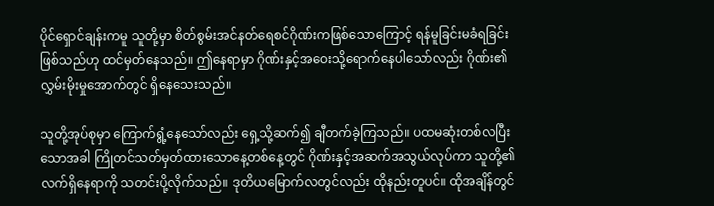ပိုင်ရှောင်ချန်းကမူ သူတို့မှာ စိတ်စွမ်းအင်နတ်ရေစင်ဂိုဏ်းကဖြစ်သောကြောင့် ရန်မူခြင်းမခံရခြင်းဖြစ်သည်ဟု ထင်မှတ်နေသည်။ ဤနေရာမှာ ဂိုဏ်းနှင့်အဝေးသို့ရောက်နေပါသော်လည်း ဂိုဏ်း၏လွှမ်းမိုးမှုအောက်တွင် ရှိနေသေးသည်။

သူတို့အုပ်စုမှာ ကြောက်ရွံ့နေသော်လည်း ရှေ့သို့ဆက်၍ ချီတက်ခဲ့ကြသည်။ ပထမဆုံးတစ်လပြီးသောအခါ ကြိုတင်သတ်မှတ်ထားသောနေ့တစ်နေ့တွင် ဂိုဏ်းနှင့်အဆက်အသွယ်လုပ်ကာ သူတို့၏လက်ရှိနေရာကို သတင်းပို့လိုက်သည်။ ဒုတိယမြောက်လတွင်လည်း ထိုနည်းတူပင်။ ထိုအချိန်တွင်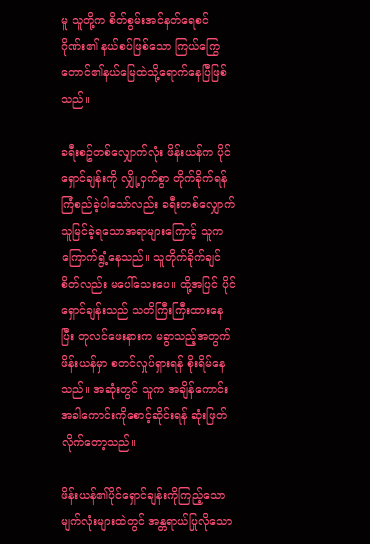မူ သူတို့က စိတ်စွမ်းအင်နတ်ရေစင်ဂိုဏ်း၏ နယ်စပ်ဖြစ်သော ကြယ်ကြွေတောင်၏နယ်မြေထဲသို့ရောက်နေပြီဖြစ်သည်။

ခရီးစဥ်တစ်လျှောက်လုံး ဖိန်းယန်က ပိုင်ရှောင်ချန်းကို လျှို့ဝှက်စွာ တိုက်ခိုက်ရန်ကြံစည်ခဲ့ပါသော်လည်း ခရီးတစ်လျှောက်သူမြင်ခဲ့ရသောအရာများကြောင့် သူကကြောက်ရွံ့နေသည်။ သူတိုက်ခိုက်ချင်စိတ်လည်း မပေါ်သေးပေ။ ထို့အပြင် ပိုင်ရှောင်ချန်းသည် သတိကြီးကြီးထားနေပြီး တုလင်ဖေးနားက မခွာသည့်အတွက် ဖိန်းယန်မှာ စတင်လှုပ်ရှားရန် စိုးရိမ်နေသည်။ အဆုံးတွင် သူက အချိန်ကောင်းအခါကောင်းကိုစောင့်ဆိုင်းရန် ဆုံးဖြတ်လိုက်တော့သည်။

ဖိန်းယန်၏ပိုင်ရှောင်ချန်းကိုကြည့်သော မျက်လုံးများထဲတွင် အန္တရာယ်ပြုလိုသော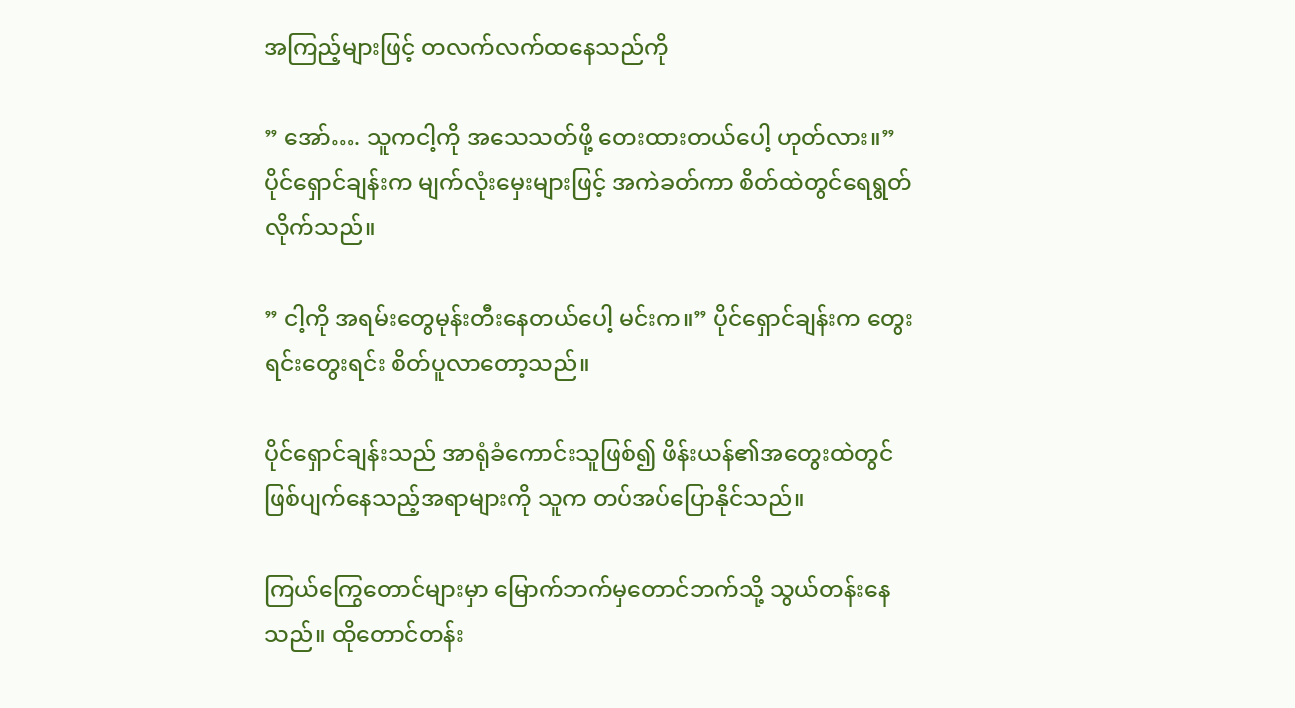အကြည့်များဖြင့် တလက်လက်ထနေသည်ကို

” အော်…. သူကငါ့ကို အသေသတ်ဖို့ တေးထားတယ်ပေါ့ ဟုတ်လား။” ပိုင်ရှောင်ချန်းက မျက်လုံးမှေးများဖြင့် အကဲခတ်ကာ စိတ်ထဲတွင်ရေရွတ်လိုက်သည်။

” ငါ့ကို အရမ်းတွေမုန်းတီးနေတယ်ပေါ့ မင်းက။” ပိုင်ရှောင်ချန်းက တွေးရင်းတွေးရင်း စိတ်ပူလာတော့သည်။

ပိုင်ရှောင်ချန်းသည် အာရုံခံကောင်းသူဖြစ်၍ ဖိန်းယန်၏အတွေးထဲတွင် ဖြစ်ပျက်နေသည့်အရာများကို သူက တပ်အပ်ပြောနိုင်သည်။

ကြယ်ကြွေတောင်များမှာ မြောက်ဘက်မှတောင်ဘက်သို့ သွယ်တန်းနေသည်။ ထိုတောင်တန်း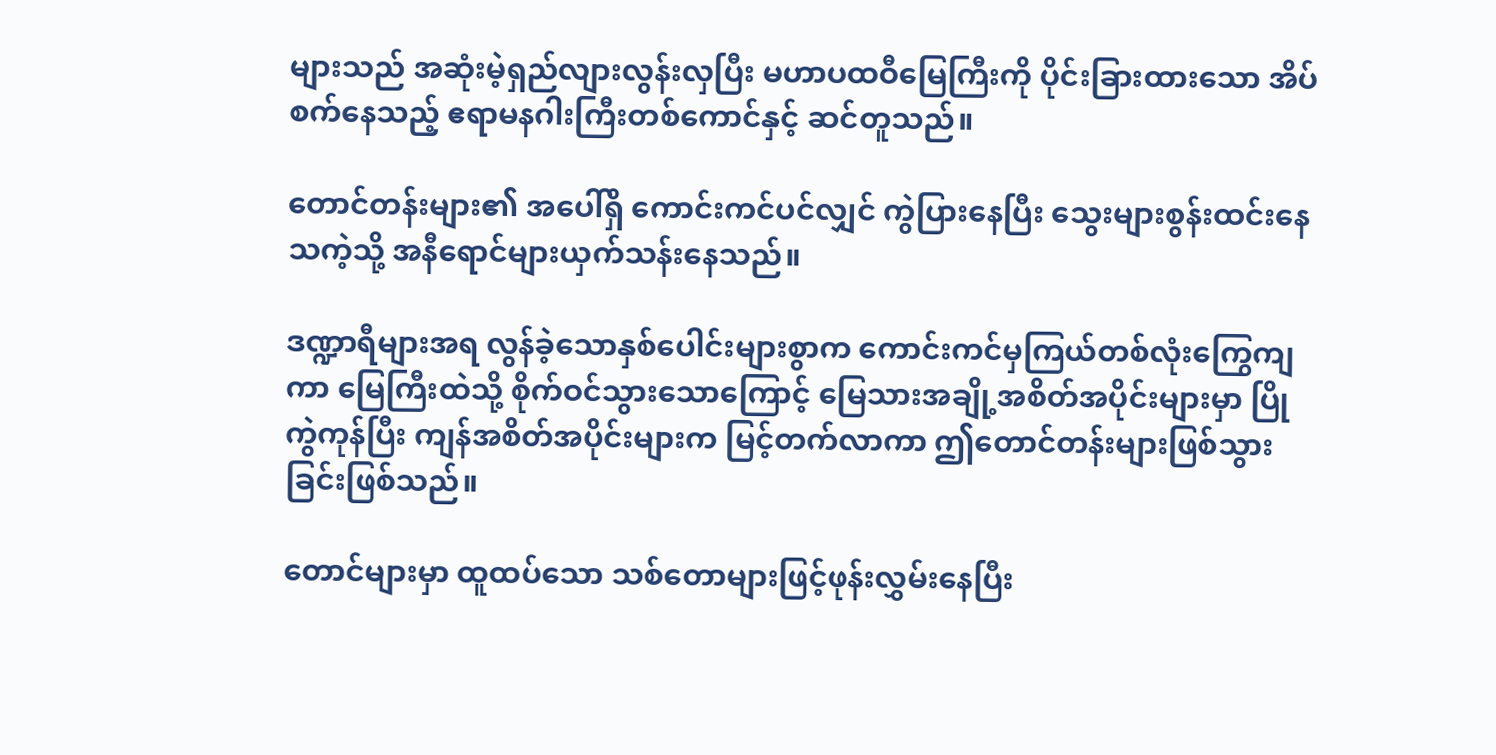များသည် အဆုံးမဲ့ရှည်လျားလွန်းလှပြီး မဟာပထဝီမြေကြီးကို ပိုင်းခြားထားသော အိပ်စက်နေသည့် ဧရာမနဂါးကြီးတစ်ကောင်နှင့် ဆင်တူသည်။

တောင်တန်းများ၏ အပေါ်ရှိ ကောင်းကင်ပင်လျှင် ကွဲပြားနေပြီး သွေးများစွန်းထင်းနေသကဲ့သို့ အနီရောင်များယှက်သန်းနေသည်။

ဒဏ္ဍာရီများအရ လွန်ခဲ့သောနှစ်ပေါင်းများစွာက ကောင်းကင်မှကြယ်တစ်လုံးကြွေကျကာ မြေကြီးထဲသို့ စိုက်ဝင်သွားသောကြောင့် မြေသားအချို့အစိတ်အပိုင်းများမှာ ပြိုကွဲကုန်ပြီး ကျန်အစိတ်အပိုင်းများက မြင့်တက်လာကာ ဤတောင်တန်းများဖြစ်သွားခြင်းဖြစ်သည်။

တောင်များမှာ ထူထပ်သော သစ်တောများဖြင့်ဖုန်းလွှမ်းနေပြီး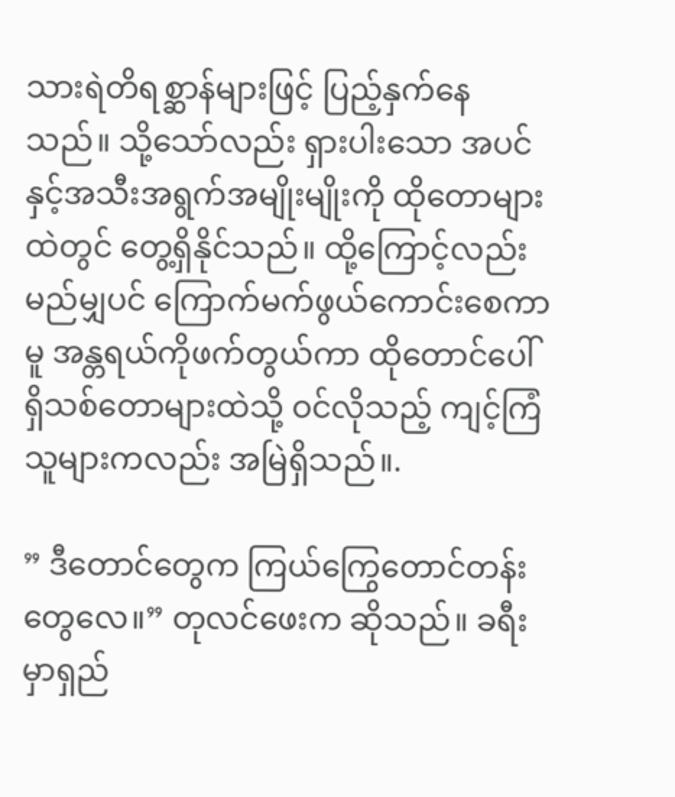သားရဲတိရစ္ဆာန်များဖြင့် ပြည့်နှက်နေသည်။ သို့သော်လည်း ရှားပါးသော အပင်နှင့်အသီးအရွက်အမျိုးမျိုးကို ထိုတောများထဲတွင် တွေ့ရှိနိုင်သည်။ ထို့ကြောင့်လည်း မည်မျှပင် ကြောက်မက်ဖွယ်ကောင်းစေကာမူ အန္တရယ်ကိုဖက်တွယ်ကာ ထိုတောင်ပေါ်ရှိသစ်တောများထဲသို့ ဝင်လိုသည့် ကျင့်ကြံသူများကလည်း အမြဲရှိသည်။.

” ဒီတောင်တွေက ကြယ်ကြွေတောင်တန်းတွေလေ။” တုလင်ဖေးက ဆိုသည်။ ခရီးမှာရှည်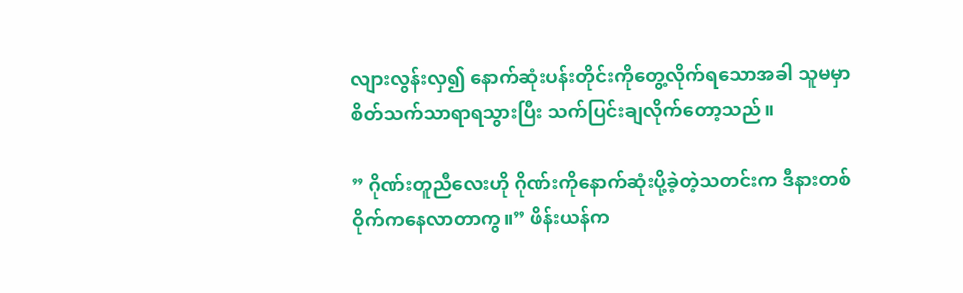လျားလွန်းလှ၍ နောက်ဆုံးပန်းတိုင်းကိုတွေ့လိုက်ရသောအခါ သူမမှာ စိတ်သက်သာရာရသွားပြီး သက်ပြင်းချလိုက်တော့သည်။

” ဂိုဏ်းတူညီလေးဟို ဂိုဏ်းကိုနောက်ဆုံးပို့ခဲ့တဲ့သတင်းက ဒီနားတစ်ဝိုက်ကနေလာတာကွ။” ဖိန်းယန်က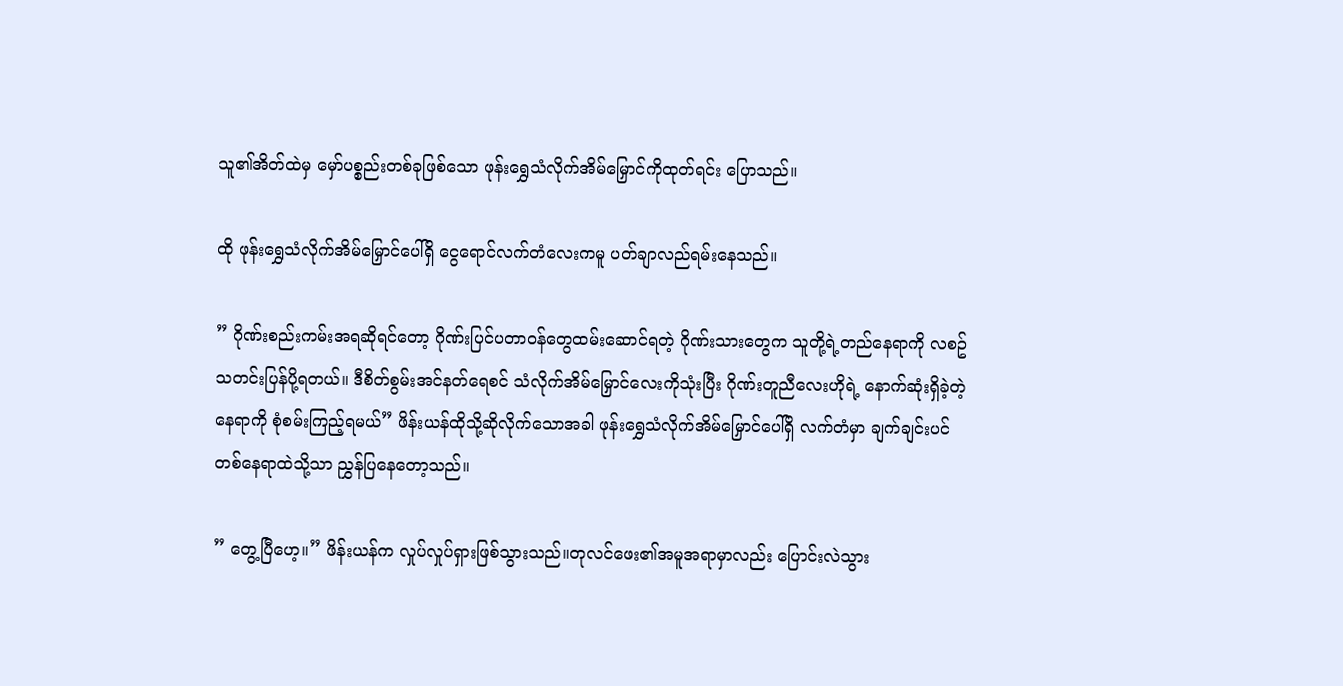သူ၏အိတ်ထဲမှ မှော်ပစ္စည်းတစ်ခုဖြစ်သော ဖုန်းရွှေသံလိုက်အိမ်မြှောင်ကိုထုတ်ရင်း ပြောသည်။

ထို ဖုန်းရွှေသံလိုက်အိမ်မြှောင်ပေါ်ရှိ ငွေရောင်လက်တံလေးကမူ ပတ်ချာလည်ရမ်းနေသည်။

” ဂိုဏ်းစည်းကမ်းအရဆိုရင်တော့ ဂိုဏ်းပြင်ပတာဝန်တွေထမ်းဆောင်ရတဲ့ ဂိုဏ်းသားတွေက သူတို့ရဲ့တည်နေရာကို လစဥ်သတင်းပြန်ပို့ရတယ်။ ဒီစိတ်စွမ်းအင်နတ်ရေစင် သံလိုက်အိမ်မြှောင်လေးကိုသုံးပြီး ဂိုဏ်းတူညီလေးဟိုရဲ့ နောက်ဆုံးရှိခဲ့တဲ့နေရာကို စုံစမ်းကြည့်ရမယ်” ဖိန်းယန်ထိုသို့ဆိုလိုက်သောအခါ ဖုန်းရွှေသံလိုက်အိမ်မြှောင်ပေါ်ရှိ လက်တံမှာ ချက်ချင်းပင် တစ်နေရာထဲသို့သာ ညွှန်ပြနေတော့သည်။

” တွေ့ပြီဟေ့။” ဖိန်းယန်က လှုပ်လှုပ်ရှားဖြစ်သွားသည်။တုလင်ဖေး၏အမူအရာမှာလည်း ပြောင်းလဲသွား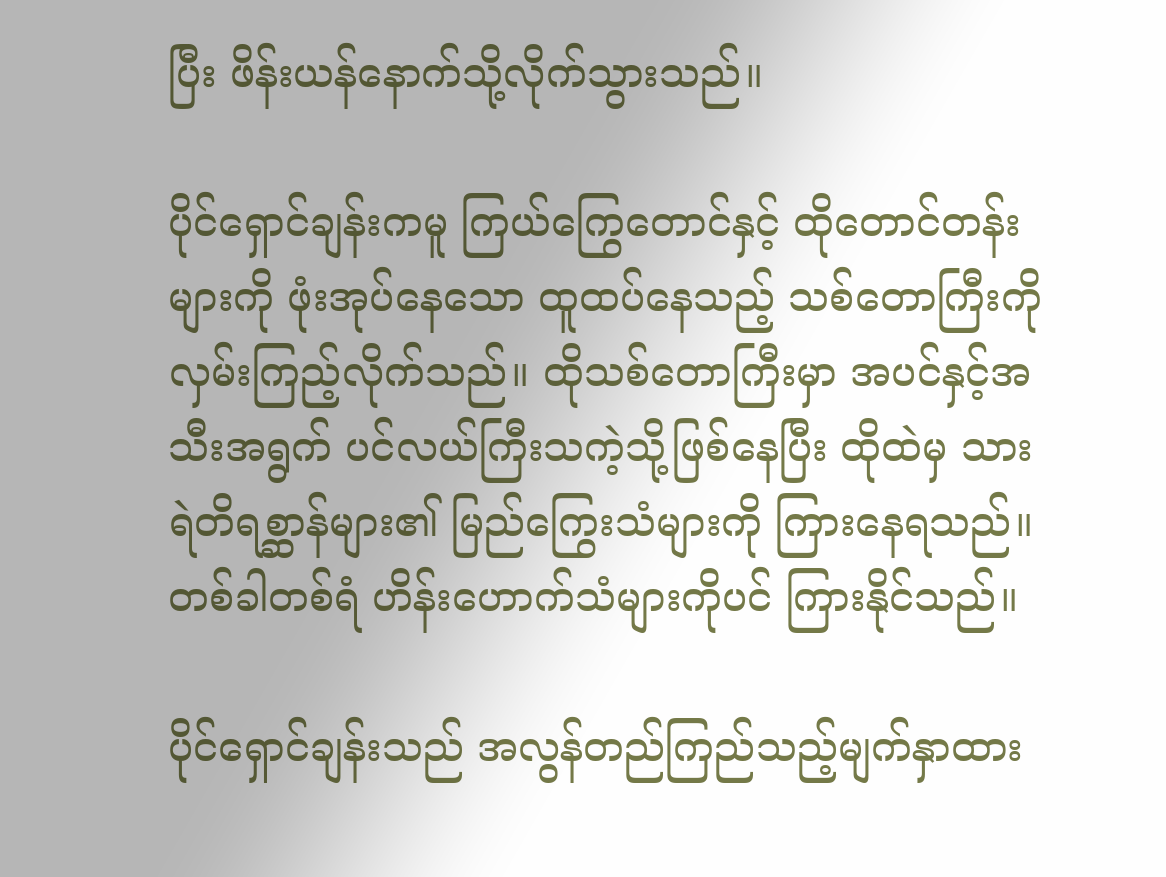ပြီး ဖိန်းယန်နောက်သို့လိုက်သွားသည်။

ပိုင်ရှောင်ချန်းကမူ ကြယ်ကြွေတောင်နှင့် ထိုတောင်တန်းများကို ဖုံးအုပ်နေသော ထူထပ်နေသည့် သစ်တောကြီးကို လှမ်းကြည့်လိုက်သည်။ ထိုသစ်တောကြီးမှာ အပင်နှင့်အသီးအရွက် ပင်လယ်ကြီးသကဲ့သို့ဖြစ်နေပြီး ထိုထဲမှ သားရဲတိရစ္ဆာန်များ၏ မြည်ကြွေးသံများကို ကြားနေရသည်။ တစ်ခါတစ်ရံ ဟိန်းဟောက်သံများကိုပင် ကြားနိုင်သည်။

ပိုင်ရှောင်ချန်းသည် အလွန်တည်ကြည်သည့်မျက်နှာထား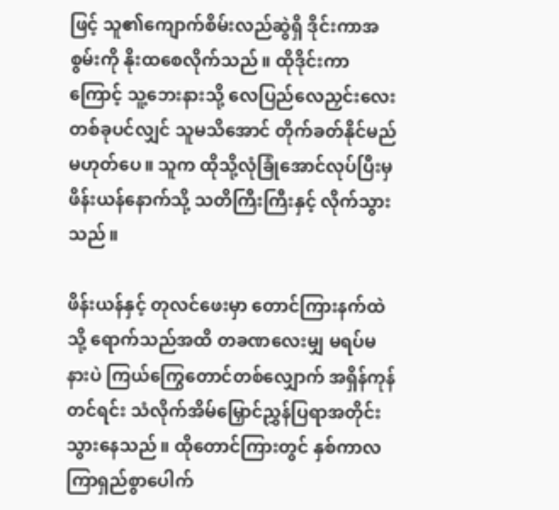ဖြင့် သူ၏ကျောက်စိမ်းလည်ဆွဲရှိ ဒိုင်းကာအစွမ်းကို နိုးထစေလိုက်သည်။ ထိုဒိုင်းကာကြောင့် သူ့ဘေးနားသို့ လေပြည်လေညှင်းလေးတစ်ခုပင်လျှင် သူမသိအောင် တိုက်ခတ်နိုင်မည်မဟုတ်ပေ။ သူက ထိုသို့လုံခြုံအောင်လုပ်ပြီးမှ ဖိန်းယန်နောက်သို့ သတိကြီးကြီးနှင့် လိုက်သွားသည်။

ဖိန်းယန်နှင့် တုလင်ဖေးမှာ တောင်ကြားနက်ထဲသို့ ရောက်သည်အထိ တခဏလေးမျှ မရပ်မနားပဲ ကြယ်ကြွေတောင်တစ်လျှောက် အရှိန်ကုန်တင်ရင်း သံလိုက်အိမ်မြှောင်ညွှန်ပြရာအတိုင်း သွားနေသည်။ ထိုတောင်ကြားတွင် နှစ်ကာလကြာရှည်စွာပေါက်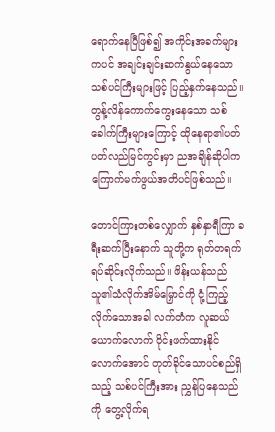ရောက်နေပြီဖြစ်၍ အကိုင်းအခက်များကပင် အချင်းချင်းဆက်နွယ်နေသော သစ်ပင်ကြီးများဖြင့် ပြည့်နှက်နေသည်။
တွန့်လိန်ကောက်ကွေးနေသော သစ်ခေါက်ကြီးများကြောင့် ထိုနေရာ၏ပတ်ပတ်လည်မြင်ကွင်းမှာ ညအချိန်ဆိုပါက ကြောက်မက်ဖွယ်အတိပင်ဖြစ်သည်။

တောင်ကြားတစ်လျှောက် နှစ်နှာရီကြာ ခရီးဆက်ပြီးနောက် သူတို့က ရုတ်တရက် ရပ်ဆိုင်းလိုက်သည်။ ဖိန်းယန်သည် သူ၏သံလိုက်အိမ်မြှောင်ကို ငုံ့ကြည့်လိုက်သောအခါ လက်တံက လူဆယ်ယောက်လောက် ဝိုင်းဖက်ထားနိုင်လောက်အောင် တုတ်ခိုင်သောပင်စည်ရှိသည့် သစ်ပင်ကြီးအား ညွှန်ပြနေသည်ကို တွေ့လိုက်ရ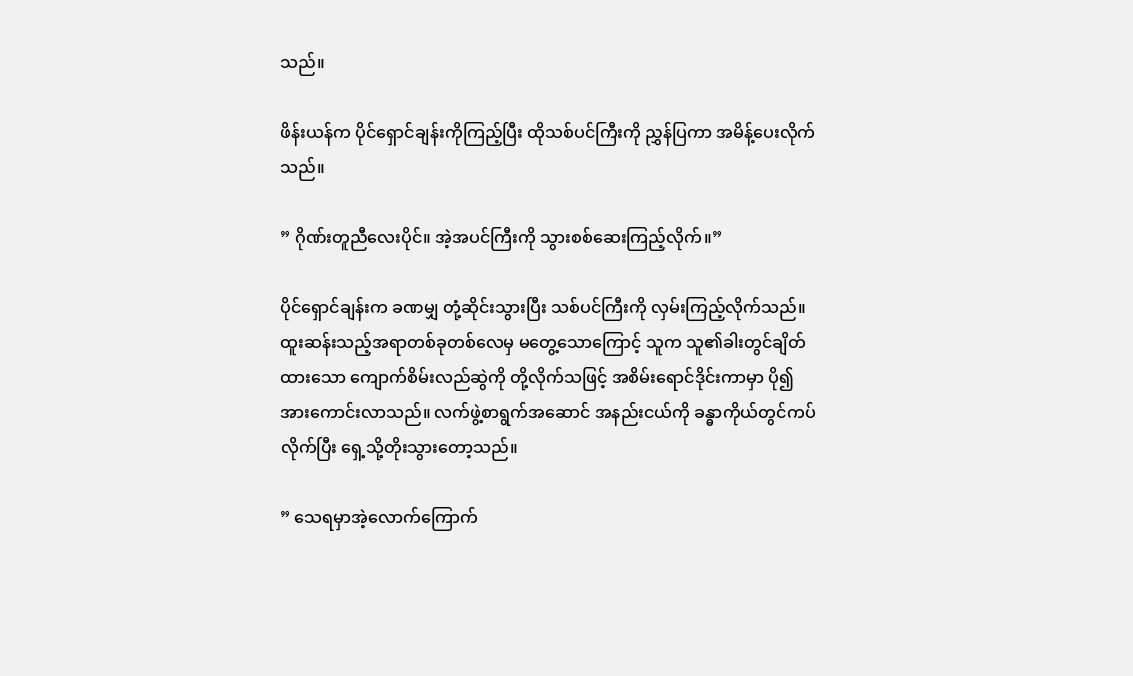သည်။

ဖိန်းယန်က ပိုင်ရှောင်ချန်းကိုကြည့်ပြီး ထိုသစ်ပင်ကြီးကို ညွှန်ပြကာ အမိန့်ပေးလိုက်သည်။

” ဂိုဏ်းတူညီလေးပိုင်။ အဲ့အပင်ကြီးကို သွားစစ်ဆေးကြည့်လိုက်။”

ပိုင်ရှောင်ချန်းက ခဏမျှ တုံ့ဆိုင်းသွားပြီး သစ်ပင်ကြီးကို လှမ်းကြည့်လိုက်သည်။ ထူးဆန်းသည့်အရာတစ်ခုတစ်လေမှ မတွေ့သောကြောင့် သူက သူ၏ခါးတွင်ချိတ်ထားသော ကျောက်စိမ်းလည်ဆွဲကို တို့လိုက်သဖြင့် အစိမ်းရောင်ဒိုင်းကာမှာ ပို၍အားကောင်းလာသည်။ လက်ဖွဲ့စာရွက်အဆောင် အနည်းငယ်ကို ခန္ဓာကိုယ်တွင်ကပ်လိုက်ပြီး ရှေ့သို့တိုးသွားတော့သည်။

” သေရမှာအဲ့လောက်ကြောက်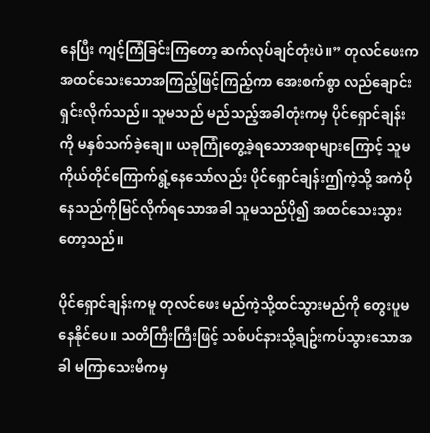နေပြီး ကျင့်ကြံခြင်းကြတော့ ဆက်လုပ်ချင်တုံးပဲ။” တုလင်ဖေးက အထင်သေးသောအကြည့်ဖြင့်ကြည့်ကာ အေးစက်စွာ လည်ချောင်းရှင်းလိုက်သည်။ သူမသည် မည်သည့်အခါတုံးကမှ ပိုင်ရှောင်ချန်းကို မနှစ်သက်ခဲ့ချေ။ ယခုကြုံတွေ့ခဲ့ရသောအရာများကြောင့် သူမကိုယ်တိုင်ကြောက်ရွံ့နေသော်လည်း ပိုင်ရှောင်ချန်းဤကဲ့သို့ အကဲပိုနေသည်ကိုမြင်လိုက်ရသောအခါ သူမသည်ပို၍ အထင်သေးသွားတော့သည်။

ပိုင်ရှောင်ချန်းကမူ တုလင်ဖေး မည်ကဲ့သို့ထင်သွားမည်ကို တွေးပူမနေနိုင်ပေ။ သတိကြီးကြီးဖြင့် သစ်ပင်နားသို့ချဥ်းကပ်သွားသောအခါ မကြာသေးမီကမှ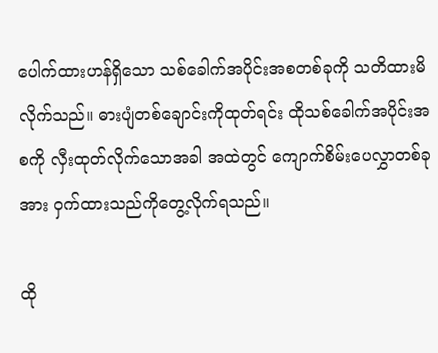ပေါက်ထားဟန်ရှိသော သစ်ခေါက်အပိုင်းအစတစ်ခုကို သတိထားမိလိုက်သည်။ ဓားပျံတစ်ချောင်းကိုထုတ်ရင်း ထိုသစ်ခေါက်အပိုင်းအစကို လှီးထုတ်လိုက်သောအခါ အထဲတွင် ကျောက်စိမ်းပေလွှာတစ်ခုအား ဝှက်ထားသည်ကိုတွေ့လိုက်ရသည်။

ထို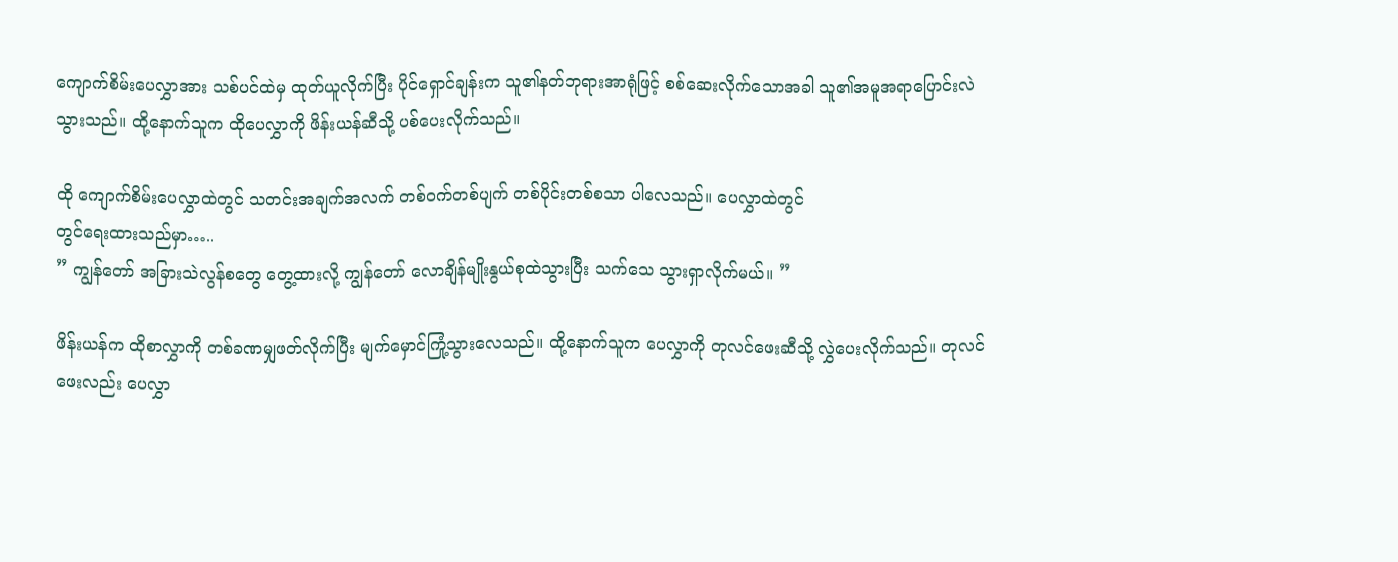ကျောက်စိမ်းပေလွှာအား သစ်ပင်ထဲမှ ထုတ်ယူလိုက်ပြီး ပိုင်ရှောင်ချန်းက သူ၏နတ်ဘုရားအာရုံဖြင့် စစ်ဆေးလိုက်သောအခါ သူ၏အမူအရာပြောင်းလဲသွားသည်။ ထို့နောက်သူက ထိုပေလွှာကို ဖိန်းယန်ဆီသို့ ပစ်ပေးလိုက်သည်။

ထို ကျောက်စိမ်းပေလွှာထဲတွင် သတင်းအချက်အလက် တစ်ဝက်တစ်ပျက် တစ်ပိုင်းတစ်စသာ ပါလေသည်။ ပေလွှာထဲတွင်
တွင်ရေးထားသည်မှာ…..
” ကျွန်တော် အခြားသဲလွန်စတွေ တွေ့ထားလို့ ကျွန်တော် လောချိန်မျိုးနွယ်စုထဲသွားပြီး သက်သေ သွားရှာလိုက်မယ်။ ”

ဖိန်းယန်က ထိုစာလွှာကို တစ်ခဏမျှဖတ်လိုက်ပြီး မျက်မှောင်ကြုံ့သွားလေသည်။ ထို့နောက်သူက ပေလွှာကို တုလင်ဖေးဆီသို့ လွှဲပေးလိုက်သည်။ တုလင်ဖေးလည်း ပေလွှာ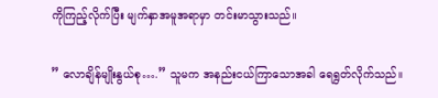ကိုကြည့်လိုက်ပြီး မျက်နှာအမူအရာမှာ တင်းမာသွားသည်။

” လောချိန်မျိုးနွယ်စု….” သူမက အနည်းငယ်ကြာသောအခါ ရေရွတ်လိုက်သည်။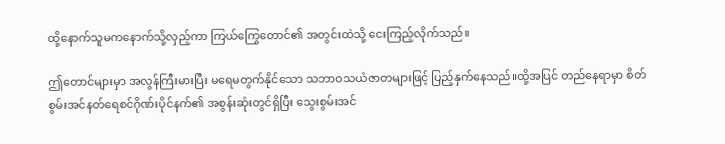ထို့နောက်သူမကနောက်သို့လှည့်ကာ ကြယ်ကြွေတောင်၏ အတွင်းထဲသို့ ငေးကြည့်လိုက်သည်။

ဤတောင်များမှာ အလွန်ကြီးမားပြီး မရေမတွက်နိုင်သော သဘာဝသယံဇာတများဖြင့် ပြည့်နှက်နေသည်။ထို့အပြင် တည်နေရာမှာ စိတ်စွမ်းအင်နတ်ရေစင်ဂိုဏ်းပိုင်နက်၏ အစွန်းဆုံးတွင်ရှိပြီး သွေးစွမ်းအင်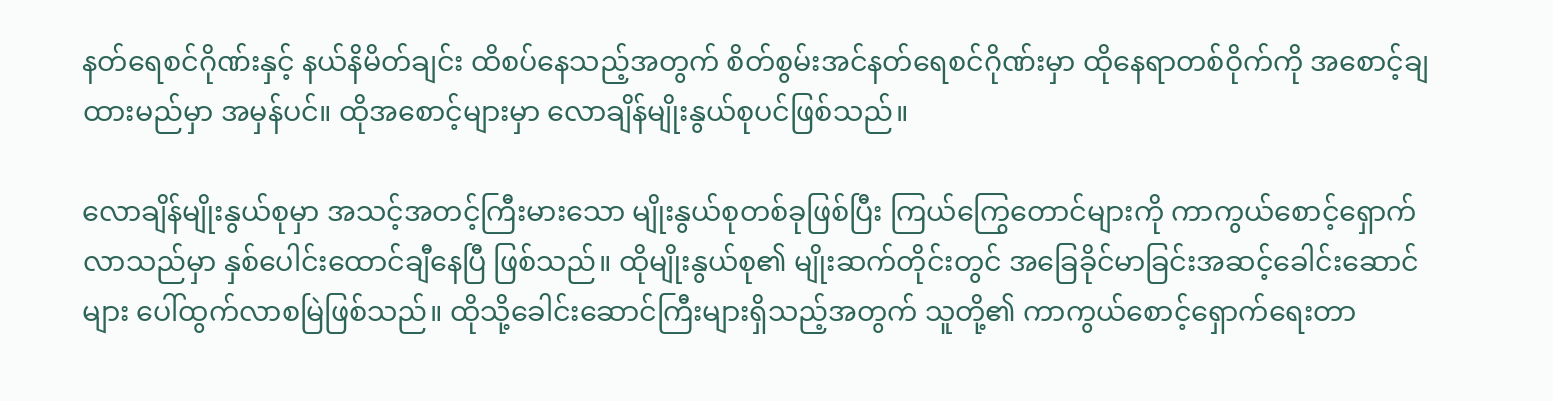နတ်ရေစင်ဂိုဏ်းနှင့် နယ်နိမိတ်ချင်း ထိစပ်နေသည့်အတွက် စိတ်စွမ်းအင်နတ်ရေစင်ဂိုဏ်းမှာ ထိုနေရာတစ်ဝိုက်ကို အစောင့်ချထားမည်မှာ အမှန်ပင်။ ထိုအစောင့်များမှာ လောချိန်မျိုးနွယ်စုပင်ဖြစ်သည်။

လောချိန်မျိုးနွယ်စုမှာ အသင့်အတင့်ကြီးမားသော မျိုးနွယ်စုတစ်ခုဖြစ်ပြီး ကြယ်ကြွေတောင်များကို ကာကွယ်စောင့်ရှောက်လာသည်မှာ နှစ်ပေါင်းထောင်ချီနေပြီ ဖြစ်သည်။ ထိုမျိုးနွယ်စု၏ မျိုးဆက်တိုင်းတွင် အခြေခိုင်မာခြင်းအဆင့်ခေါင်းဆောင်များ ပေါ်ထွက်လာစမြဲဖြစ်သည်။ ထိုသို့ခေါင်းဆောင်ကြီးများရှိသည့်အတွက် သူတို့၏ ကာကွယ်စောင့်ရှောက်ရေးတာ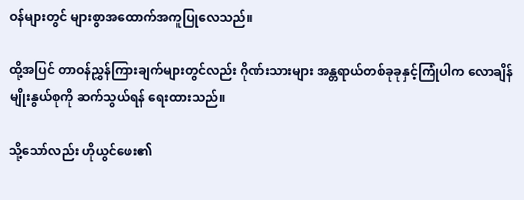ဝန်များတွင် များစွာအထောက်အကူပြုလေသည်။

ထို့အပြင် တာဝန်ညွှန်ကြားချက်များတွင်လည်း ဂိုဏ်းသားများ အန္တရာယ်တစ်ခုခုနှင့်ကြုံပါက လောချိန်မျိုးနွယ်စုကို ဆက်သွယ်ရန် ရေးထားသည်။

သို့သော်လည်း ဟိုယွင်ဖေး၏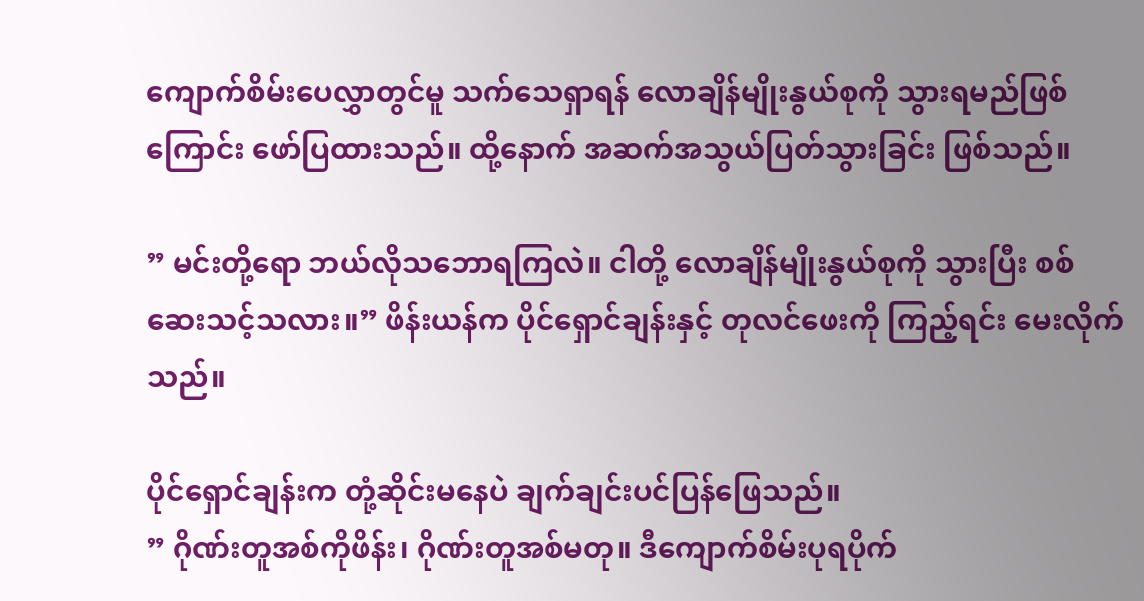ကျောက်စိမ်းပေလွှာတွင်မူ သက်သေရှာရန် လောချိန်မျိုးနွယ်စုကို သွားရမည်ဖြစ်ကြောင်း ဖော်ပြထားသည်။ ထို့နောက် အဆက်အသွယ်ပြတ်သွားခြင်း ဖြစ်သည်။

” မင်းတို့ရော ဘယ်လိုသဘောရကြလဲ။ ငါတို့ လောချိန်မျိုးနွယ်စုကို သွားပြီး စစ်ဆေးသင့်သလား။” ဖိန်းယန်က ပိုင်ရှောင်ချန်းနှင့် တုလင်ဖေးကို ကြည့်ရင်း မေးလိုက်သည်။

ပိုင်ရှောင်ချန်းက တုံ့ဆိုင်းမနေပဲ ချက်ချင်းပင်ပြန်ဖြေသည်။
” ဂိုဏ်းတူအစ်ကိုဖိန်း၊ ဂိုဏ်းတူအစ်မတု။ ဒီကျောက်စိမ်းပုရပိုက်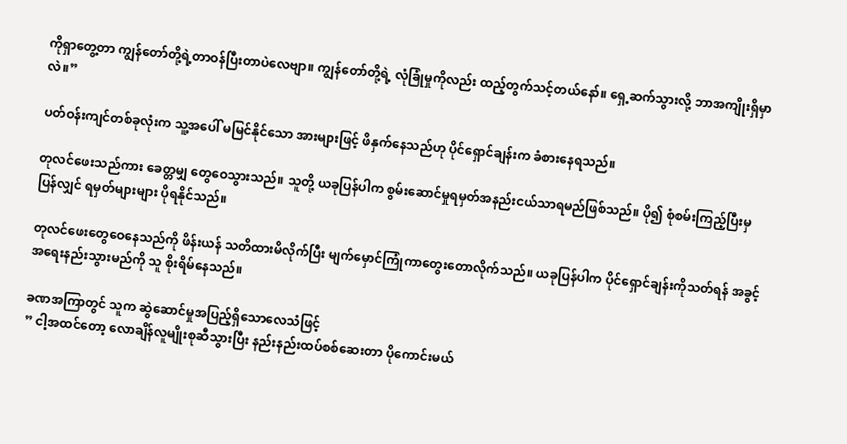ကိုရှာတွေ့တာ ကျွန်တော်တို့ရဲ့တာဝန်ပြီးတာပဲလေဗျာ။ ကျွန်တော်တို့ရဲ့ လုံခြုံမှုကိုလည်း ထည့်တွက်သင့်တယ်နော်။ ရှေ့ဆက်သွားလို့ ဘာအကျိုးရှိမှာလဲ။”

ပတ်ဝန်းကျင်တစ်ခုလုံးက သူ့အပေါ် မမြင်နိုင်သော အားများဖြင့် ဖိနှက်နေသည်ဟု ပိုင်ရှောင်ချန်းက ခံစားနေရသည်။

တုလင်ဖေးသည်ကား ခေတ္တမျှ တွေဝေသွားသည်။ သူတို့ ယခုပြန်ပါက စွမ်းဆောင်မှုရမှတ်အနည်းငယ်သာရမည်ဖြစ်သည်။ ပို၍ စုံစမ်းကြည့်ပြီးမှ ပြန်လျှင် ရမှတ်များများ ပိုရနိုင်သည်။

တုလင်ဖေးတွေဝေနေသည်ကို ဖိန်းယန် သတိထားမိလိုက်ပြီး မျက်မှောင်ကြုံကာတွေးတောလိုက်သည်။ ယခုပြန်ပါက ပိုင်ရှောင်ချန်းကိုသတ်ရန် အခွင့်အရေးနည်းသွားမည်ကို သူ စိုးရိမ်နေသည်။

ခဏအကြာတွင် သူက ဆွဲဆောင်မှုအပြည့်ရှိသောလေသံဖြင့်
” ငါ့အထင်တော့ လောချိန်လူမျိုးစုဆီသွားပြီး နည်းနည်းထပ်စစ်ဆေးတာ ပိုကောင်းမယ်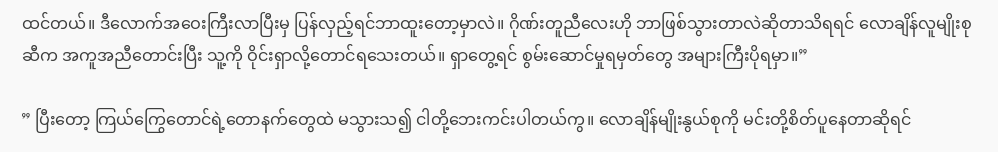ထင်တယ်။ ဒီလောက်အဝေးကြီးလာပြီးမှ ပြန်လှည့်ရင်ဘာထူးတော့မှာလဲ။ ဂိုဏ်းတူညီလေးဟို ဘာဖြစ်သွားတာလဲဆိုတာသိရရင် လောချိန်လူမျိုးစုဆီက အကူအညီတောင်းပြီး သူ့ကို ဝိုင်းရှာလို့တောင်ရသေးတယ်။ ရှာတွေ့ရင် စွမ်းဆောင်မှုရမှတ်တွေ အများကြီးပိုရမှာ။”

” ပြီးတော့ ကြယ်ကြွေတောင်ရဲ့တောနက်တွေထဲ မသွားသ၍ ငါတို့ဘေးကင်းပါတယ်ကွ။ လောချိန်မျိုးနွယ်စုကို မင်းတို့စိတ်ပူနေတာဆိုရင်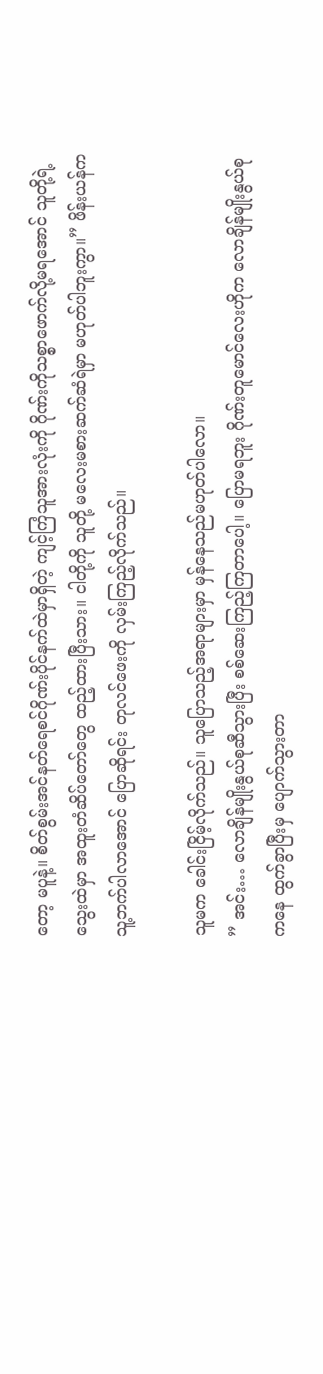တော့ မပူနဲ့။ စိတ်စွမ်းအင်နတ်ရေစင်ဂိုဏ်းပိုင်နက်ထဲမှာရှိတဲ့ ကျင့်ကြံသူအားလုံးကို ဂိုဏ်းကိုသစ္စာဖောက်လို့မရအောင် သူတို့ရဲ့သွေးထဲမှာ အထူးတံဆိပ်တော်တွေ ထည့်ထားပြီးသား။ ငါတို့ကို သူတို့ မလေးမစားဆက်ဆံရဲမှာ မဟုတ်ပါဘူးကွာ။” ဖိန်းယန်က သူ့ဘက်ပါလာအောင် ပြောဆိုရင်း တုလင်ဖေးကို လှမ်းကြည့်လိုက်သည်။

သူမက ခေါင်းငြိမ့်လိုက်သည်။ သူပြောသည့်အရာများမှာ မှန်နေသည်မဟုတ်ပါလော။
” အင်း… လောချိန်မျိုးနွယ်စုဆီသွားပြီး စစ်ဆေးကြည့်ကြတာပေါ့။ ပြောမရဘူး ဂိုဏ်းတူမောင်လေးဟိုက လောချိန်မျိုးနွယ်စုကနေ ထွက်ခွာပြီးမှ ပျောက်သွားတာ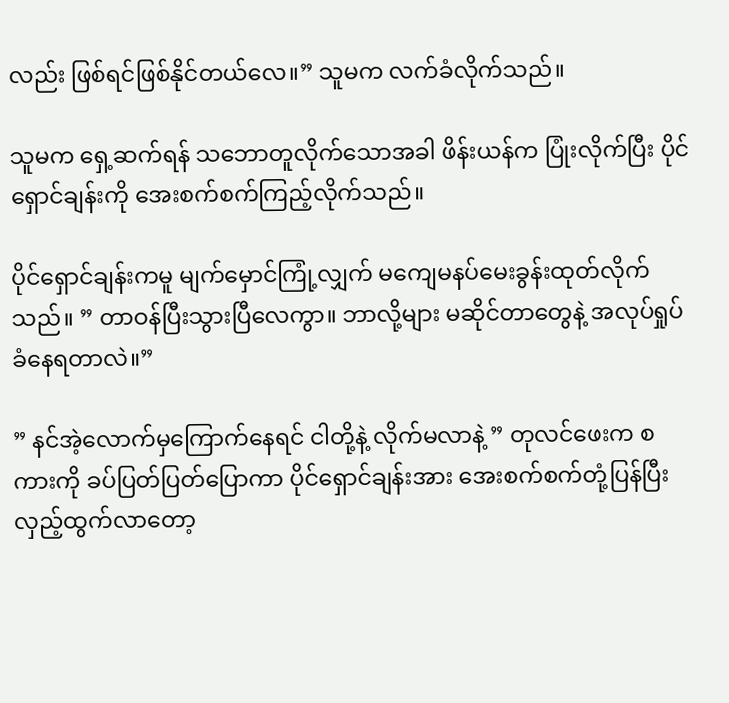လည်း ဖြစ်ရင်ဖြစ်နိုင်တယ်လေ။” သူမက လက်ခံလိုက်သည်။

သူမက ရှေ့ဆက်ရန် သဘောတူလိုက်သောအခါ ဖိန်းယန်က ပြုံးလိုက်ပြီး ပိုင်ရှောင်ချန်းကို အေးစက်စက်ကြည့်လိုက်သည်။

ပိုင်ရှောင်ချန်းကမူ မျက်မှောင်ကြုံ့လျှက် မကျေမနပ်မေးခွန်းထုတ်လိုက်သည်။ ” တာဝန်ပြီးသွားပြီလေကွာ။ ဘာလို့များ မဆိုင်တာတွေနဲ့ အလုပ်ရှုပ်ခံနေရတာလဲ။”

” နင်အဲ့လောက်မှကြောက်နေရင် ငါတို့နဲ့ လိုက်မလာနဲ့ ” တုလင်ဖေးက စကားကို ခပ်ပြတ်ပြတ်ပြောကာ ပိုင်ရှောင်ချန်းအား အေးစက်စက်တုံ့ပြန်ပြီး လှည့်ထွက်လာတော့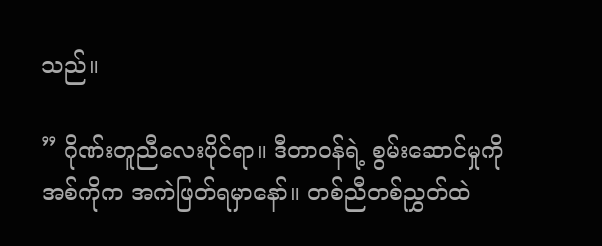သည်။

” ဂိုဏ်းတူညီလေးပိုင်ရာ။ ဒီတာဝန်ရဲ့ စွမ်းဆောင်မှုကို အစ်ကိုက အကဲဖြတ်ရမှာနော်။ တစ်ညီတစ်ညွှတ်ထဲ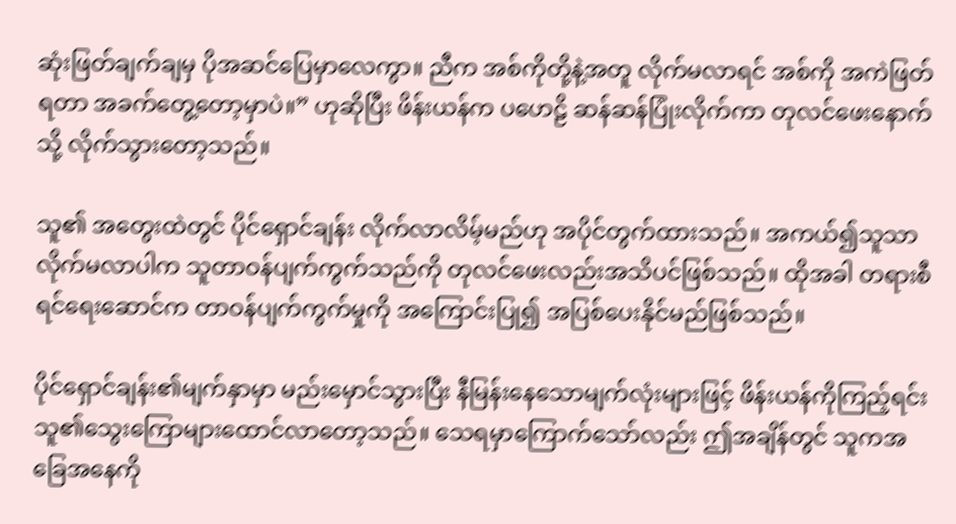ဆုံးဖြတ်ချက်ချမှ ပိုအဆင်ပြေမှာလေကွာ။ ညီက အစ်ကိုတို့နဲ့အတူ လိုက်မလာရင် အစ်ကို အကဲဖြတ်ရတာ အခက်တွေ့တော့မှာပဲ။” ဟုဆိုပြီး ဖိန်းယန်က ပဟေဠိ ဆန်ဆန်ပြုံးလိုက်ကာ တုလင်ဖေးနောက်သို့ လိုက်သွားတော့သည်။

သူ၏ အတွေးထဲတွင် ပိုင်ရှောင်ချန်း လိုက်လာလိမ့်မည်ဟု အပိုင်တွက်ထားသည်။ အကယ်၍သူသာလိုက်မလာပါက သူတာဝန်ပျက်ကွက်သည်ကို တုလင်ဖေးလည်းအသိပင်ဖြစ်သည်။ ထိုအခါ တရားစီရင်ရေးဆောင်က တာဝန်ပျက်ကွက်မှုကို အကြောင်းပြု၍ အပြစ်ပေးနိုင်မည်ဖြစ်သည်။

ပိုင်ရှောင်ချန်း၏မျက်နှာမှာ မည်းမှောင်သွားပြီး နီမြန်းနေသောမျက်လုံးများဖြင့် ဖိန်းယန်ကိုကြည့်ရင်း သူ၏သွေးကြောများထောင်လာတော့သည်။ သေရမှာကြောက်သော်လည်း ဤအချိန်တွင် သူကအခြေအနေကို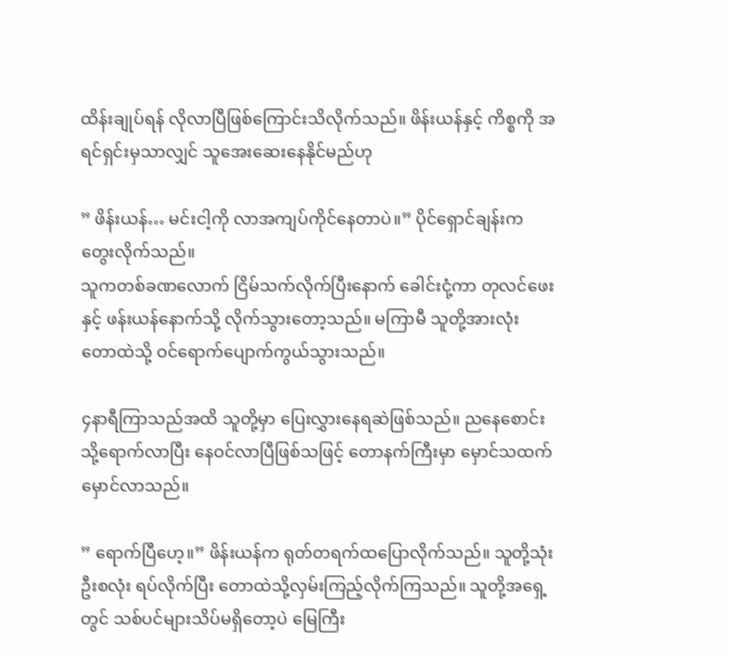ထိန်းချုပ်ရန် လိုလာပြီဖြစ်ကြောင်းသိလိုက်သည်။ ဖိန်းယန်နှင့် ကိစ္စကို အရင်ရှင်းမှသာလျှင် သူအေးဆေးနေနိုင်မည်ဟု

” ဖိန်းယန်… မင်းငါ့ကို လာအကျပ်ကိုင်နေတာပဲ။” ပိုင်ရှောင်ချန်းက တွေးလိုက်သည်။
သူကတစ်ခဏလောက် ငြိမ်သက်လိုက်ပြီးနောက် ခေါင်းငုံ့ကာ တုလင်ဖေးနှင့် ဖန်းယန်နောက်သို့ လိုက်သွားတော့သည်။ မကြာမီ သူတို့အားလုံး တောထဲသို့ ဝင်ရောက်ပျောက်ကွယ်သွားသည်။

၄နာရီကြာသည်အထိ သူတို့မှာ ပြေးလွှားနေရဆဲဖြစ်သည်။ ညနေစောင်းသို့ရောက်လာပြီး နေဝင်လာပြီဖြစ်သဖြင့် တောနက်ကြီးမှာ မှောင်သထက်မှောင်လာသည်။

” ရောက်ပြီဟေ့။” ဖိန်းယန်က ရုတ်တရက်ထပြောလိုက်သည်။ သူတို့သုံးဦးစလုံး ရပ်လိုက်ပြီး တောထဲသို့လှမ်းကြည့်လိုက်ကြသည်။ သူတို့အရှေ့တွင် သစ်ပင်များသိပ်မရှိတော့ပဲ မြေကြီး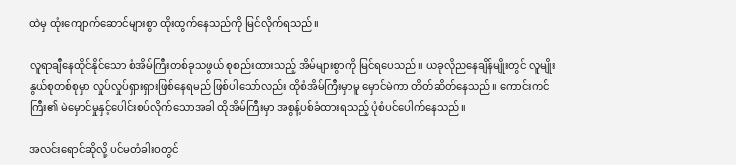ထဲမှ ထုံးကျောက်ဆောင်များစွာ ထိုးထွက်နေသည်ကို မြင်လိုက်ရသည်။

လူရာချီနေထိုင်နိုင်သော စံအိမ်ကြီးတစ်ခုသဖွယ် စုစည်းထားသည့် အိမ်များစွာကို မြင်ရပေသည်။ ယခုလိုညနေချိန်မျိုးတွင် လူမျိုးနွယ်စုတစ်စုမှာ လှုပ်လှုပ်ရှားရှားဖြစ်နေရမည် ဖြစ်ပါသော်လည်း ထိုစံအိမ်ကြီးမှာမူ မှောင်မဲကာ တိတ်ဆိတ်နေသည်။ ကောင်းကင်ကြီး၏ မဲမှောင်မှုနှင့်ပေါင်းစပ်လိုက်သောအခါ ထိုအိမ်ကြီးမှာ အစွန့်ပစ်ခံထားရသည့် ပုံစံပင်ပေါက်နေသည်။

အလင်းရောင်ဆိုလို့ ပင်မတံခါးဝတွင်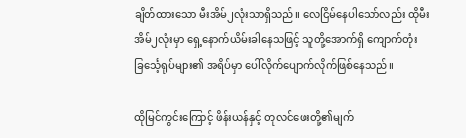ချိတ်ထားသော မီးအိမ်၂လုံးသာရှိသည်။ လေငြိမ်နေပါသော်လည်း ထိုမီးအိမ်၂လုံးမှာ ရှေ့နောက်ယိမ်းခါနေသဖြင့် သူတို့အောက်ရှိ ကျောက်တုံး ခြင်္သေ့ရုပ်များ၏ အရိပ်မှာ ပေါ်လိုက်ပျောက်လိုက်ဖြစ်နေသည်။

ထိုမြင်ကွင်းကြောင့် ဖိန်းယန်နှင့် တုလင်ဖေးတို့၏မျက်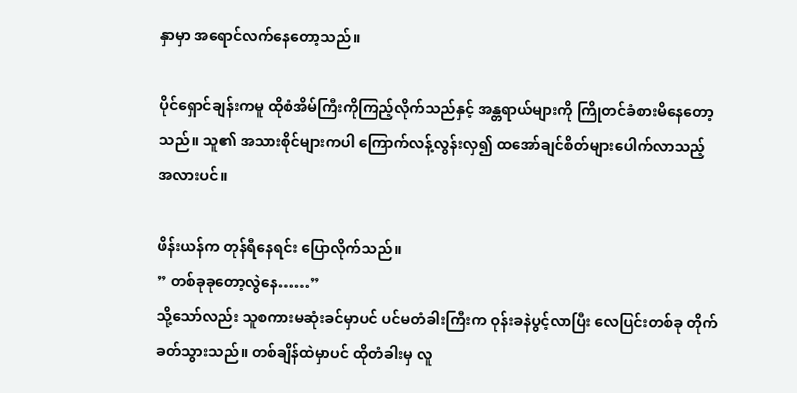နှာမှာ အရောင်လက်နေတော့သည်။

ပိုင်ရှောင်ချန်းကမူ ထိုစံအိမ်ကြီးကိုကြည့်လိုက်သည်နှင့် အန္တရာယ်များကို ကြိုတင်ခံစားမိနေတော့သည်။ သူ၏ အသားစိုင်များကပါ ကြောက်လန့်လွန်းလှ၍ ထအော်ချင်စိတ်များပေါက်လာသည့် အလားပင်။

ဖိန်းယန်က တုန်ရီနေရင်း ပြောလိုက်သည်။
” တစ်ခုခုတော့လွဲနေ……”
သို့သော်လည်း သူစကားမဆုံးခင်မှာပင် ပင်မတံခါးကြီးက ဝုန်းခနဲပွင့်လာပြီး လေပြင်းတစ်ခု တိုက်ခတ်သွားသည်။ တစ်ချိန်ထဲမှာပင် ထိုတံခါးမှ လူ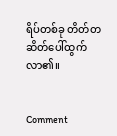ရိပ်တစ်ခု တိတ်တဆိတ်ပေါ်ထွက်လာ၏။


Comment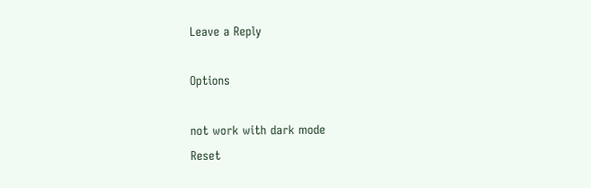Leave a Reply

Options

not work with dark mode
Reset